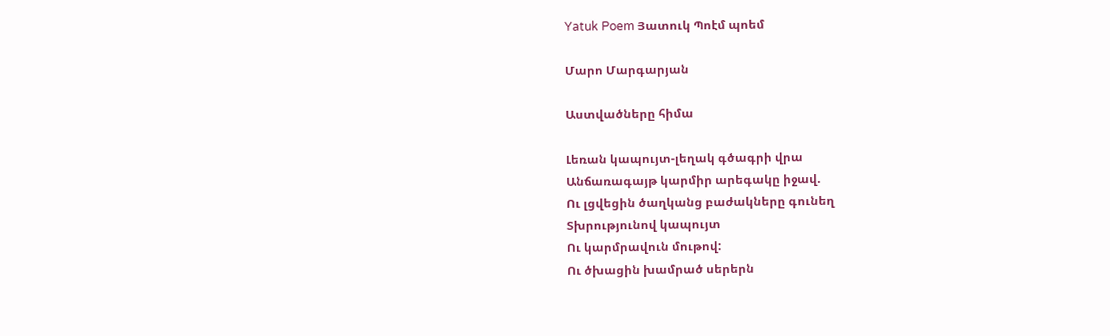Yatuk Poem Յատուկ Պոէմ պոեմ

Մարո Մարգարյան

Աստվածները հիմա

Լեռան կապույտ-լեղակ գծագրի վրա
Անճառագայթ կարմիր արեգակը իջավ.
Ու լցվեցին ծաղկանց բաժակները գունեղ
Տխրությունով կապույտ
Ու կարմրավուն մութով:
Ու ծխացին խամրած սերերն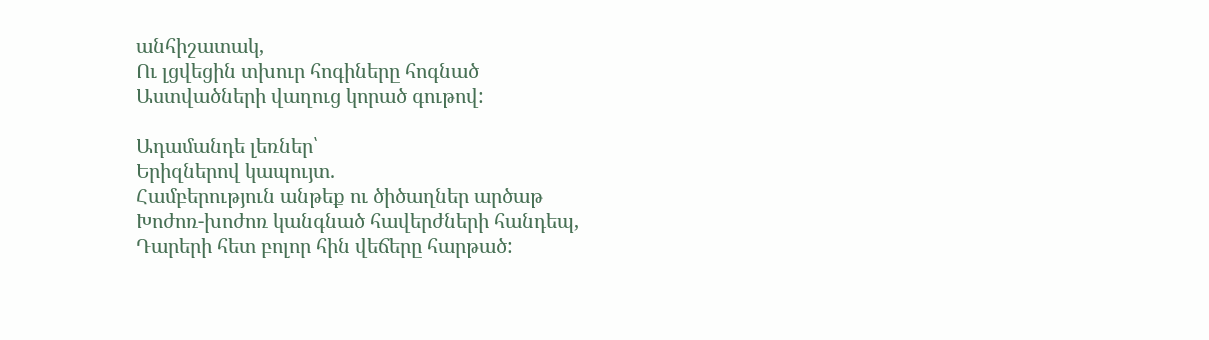անհիշատակ,
Ու լցվեցին տխուր հոգիները հոգնած
Աստվածների վաղուց կորած գութով:

Ադամանդե լեռներ՝
Երիզներով կապույտ.
Համբերություն անթեք ու ծիծաղներ արծաթ
Խոժոռ-խոժոռ կանգնած հավերժների հանդեպ,
Դարերի հետ բոլոր հին վեճերը հարթած: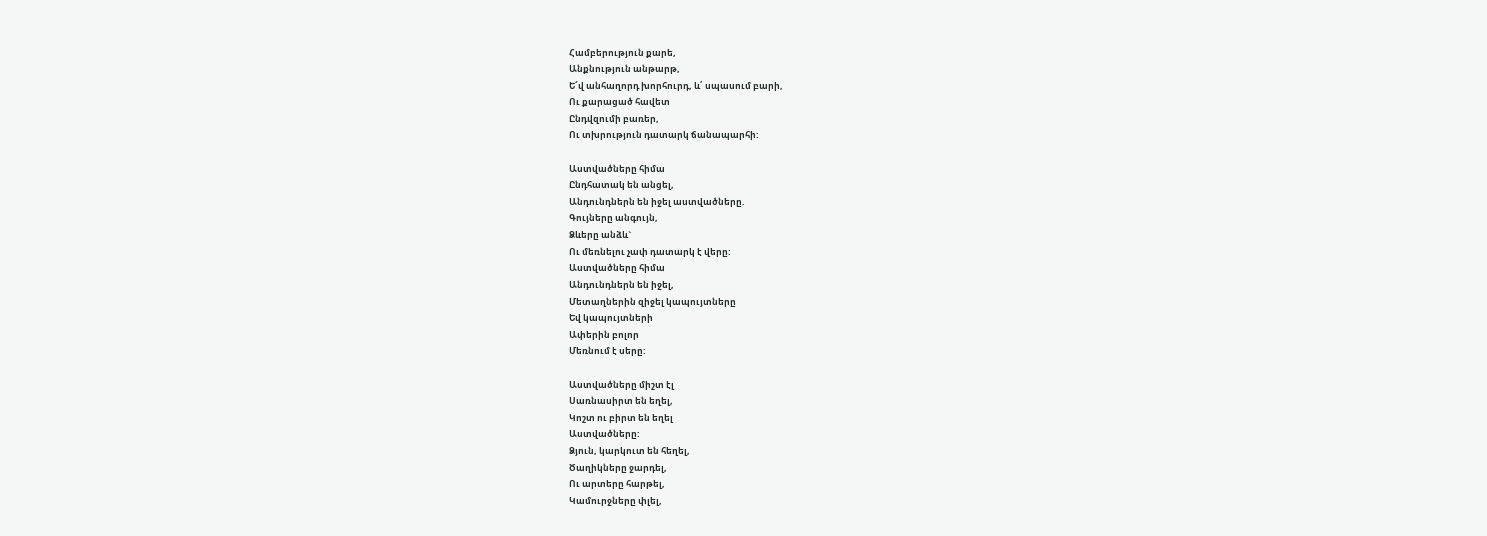Համբերություն քարե,
Անքնություն անթարթ,
Ե՜վ անհաղորդ խորհուրդ, և՛ սպասում բարի,
Ու քարացած հավետ
Ընդվզումի բառեր,
Ու տխրություն դատարկ ճանապարհի:

Աստվածները հիմա
Ընդհատակ են անցել,
Անդունդներն են իջել աստվածները.
Գույները անգույն,
Ձևերը անձև`
Ու մեռնելու չափ դատարկ է վերը:
Աստվածները հիմա
Անդունդներն են իջել,
Մետաղներին զիջել կապույտները
Եվ կապույտների
Ափերին բոլոր
Մեռնում է սերը:

Աստվածները միշտ էլ
Սառնասիրտ են եղել,
Կոշտ ու բիրտ են եղել
Աստվածները:
Ձյուն, կարկուտ են հեղել,
Ծաղիկները ջարդել,
Ու արտերը հարթել,
Կամուրջները փլել,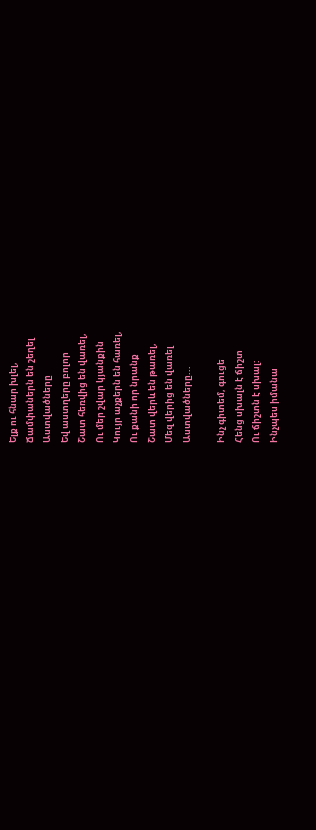Ելք ու հնար խլել,
Ճամփաներն են շեղել
Աստվածները
Եվ աստղերը բոլոր
Շատ հեռվից են վառել,
Ու մեր շվար կյանքին
Կույր աչքերն են հառել,
Ու քանի որ նրանք
Շատ վերև են թառել,
Մեզ վերից են վառել
Աստվածները...

Ինչ գիտեմ, գուցե
Հենց սխալն է ճիշտ
Ու ճիշտն է սխալ:
Ինչպես իմանա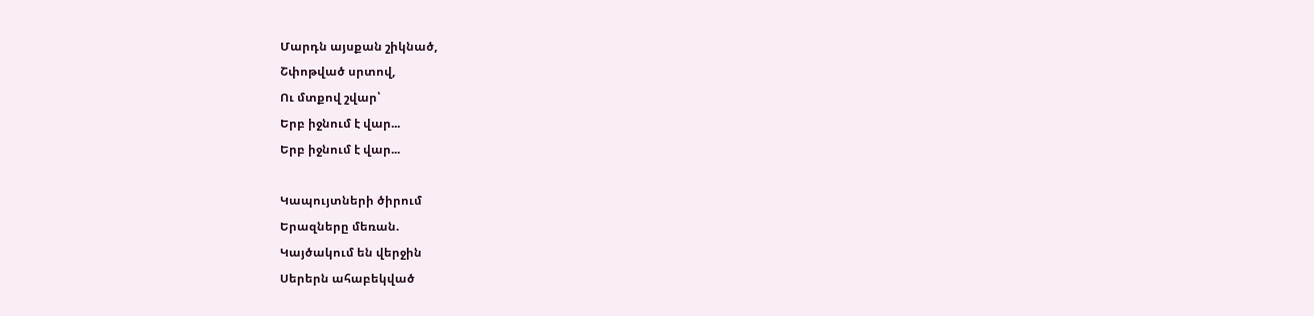Մարդն այսքան շիկնած,
Շփոթված սրտով,
Ու մտքով շվար՝
Երբ իջնում է վար...
Երբ իջնում է վար...

Կապույտների ծիրում
Երազները մեռան.
Կայծակում են վերջին
Սերերն ահաբեկված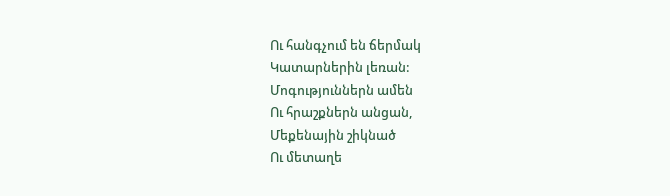Ու հանգչում են ճերմակ
Կատարներին լեռան:
Մոգություններն ամեն
Ու հրաշքներն անցան,
Մեքենային շիկնած
Ու մետաղե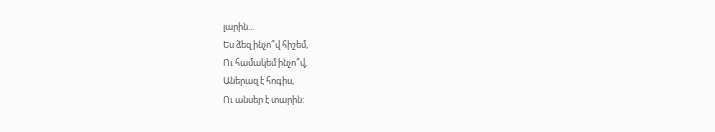լարին...
Ես ձեզ ինչո՞վ հիշեմ,
Ու համակեմ ինչո՞վ,
Աներազ է հոգիս,
Ու անսեր է տարին: